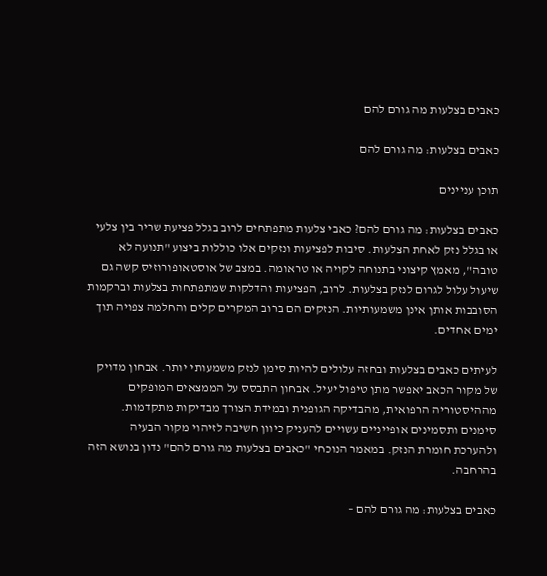כאבים בצלעות מה גורם להם

כאבים בצלעות: מה גורם להם

תוכן עניינים

כאבים בצלעות: מה גורם להם? כאבי צלעות מתפתחים לרוב בגלל פציעת שריר בין צלעי או בגלל נזק לאחת הצלעות. סיבות לפציעות ונזקים אלו כוללות ביצוע "תנועה לא טובה", מאמץ קיצוני בתנוחה לקויה או טראומה. במצב של אוסטאופורוזיס קשה גם שיעול עלול לגרום לנזק בצלעות. לרוב, הפציעות והדלקות שמתפתחות בצלעות וברקמות הסובבות אותן אינן משמעותיות. הנזקים הם ברוב המקרים קלים והחלמה צפויה תוך ימים אחדים.

לעיתים כאבים בצלעות ובחזה עלולים להיות סימן לנזק משמעותי יותר. אבחון מדויק של מקור הכאב יאפשר מתן טיפול יעיל. אבחון התבסס על הממצאים המופקים מההיסטוריה הרפואית, מהבדיקה הגופנית ובמידת הצורך מבדיקות מתקדמות. סימנים ותסמינים אופייניים עשויים להעניק כיוון חשיבה לזיהוי מקור הבעיה ולהערכת חומרת הנזק. במאמר הנוכחי "כאבים בצלעות מה גורם להם" נדון בנושא הזה בהרחבה.

כאבים בצלעות: מה גורם להם –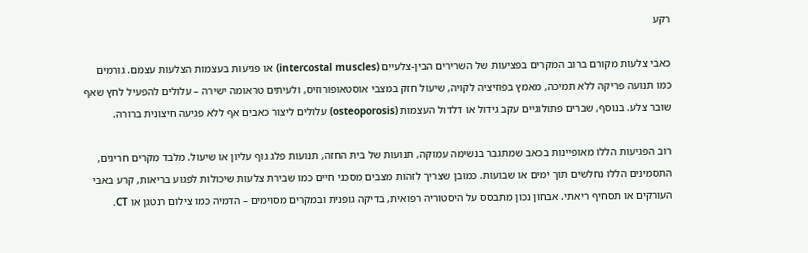רקע

כאבי צלעות מקורם ברוב המקרים בפציעות של השרירים הבין‑צלעיים (intercostal muscles) או פגיעות בעצמות הצלעות עצמם. גורמים כמו תנועה פריקה ללא תמיכה, מאמץ בפוזיציה לקויה, שיעול חזק במצבי אוסטאופורוזיס, ולעיתים טראומה ישירה – עלולים להפעיל לחץ שאף שובר צלע. בנוסף, שברים פתולוגיים עקב גידול או דלדול העצמות (osteoporosis) עלולים ליצור כאבים אף ללא פגיעה חיצונית ברורה.

רוב הפגיעות הללו מאופיינות בכאב שמתגבר בנשימה עמוקה, תנועות של בית החזה, תנועות פלג גוף עליון או שיעול. מלבד מקרים חריגים, התסמינים הללו נחלשים תוך ימים או שבועות. כמובן שצריך לזהות מצבים מסכני חיים כמו שבירת צלעות שיכולות לפגוע בריאות, קרע באבי העורקים או תסחיף ריאתי. אבחון נכון מתבסס על היסטוריה רפואית, בדיקה גופנית ובמקרים מסוימים – הדמיה כמו צילום רנטגן או CT.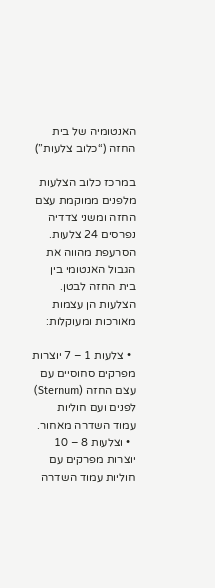האנטומיה של בית החזה (“כלוב צלעות”)

במרכז כלוב הצלעות מלפנים ממוקמת עצם החזה ומשני צדדיה נפרסים 24 צלעות. הסרעפת מהווה את הגבול האנטומי בין בית החזה לבטן. הצלעות הן עצמות מאורכות ומעוקלות:

  • צלעות 1 – 7 יוצרות מפרקים סחוסיים עם עצם החזה (Sternum) לפנים ועם חוליות עמוד השדרה מאחור.
  • וצלעות 8 – 10 יוצרות מפרקים עם חוליות עמוד השדרה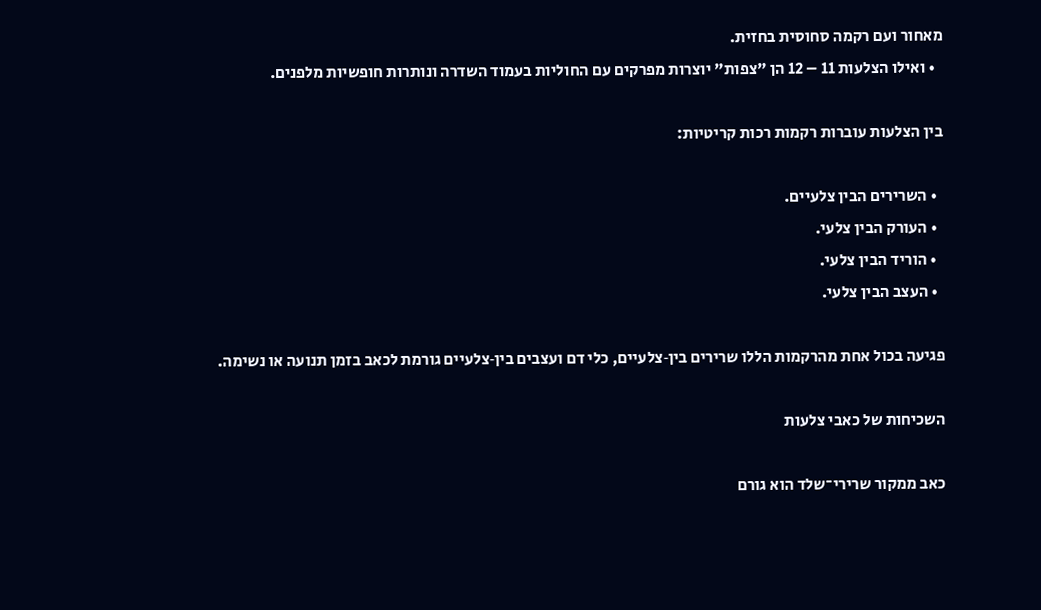מאחור ועם רקמה סחוסית בחזית.
  • ואילו הצלעות 11 – 12 הן "צפות" יוצרות מפרקים עם החוליות בעמוד השדרה ונותרות חופשיות מלפנים.

בין הצלעות עוברות רקמות רכות קריטיות:

  • השרירים הבין צלעיים.
  • העורק הבין צלעי.
  • הוריד הבין צלעי.
  • העצב הבין צלעי.

פגיעה בכול אחת מהרקמות הללו שרירים בין‑צלעיים, כלי דם ועצבים בין‑צלעיים גורמת לכאב בזמן תנועה או נשימה.

השכיחות של כאבי צלעות

כאב ממקור שרירי־שלד הוא גורם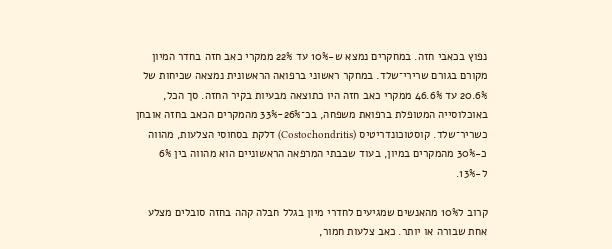נפוץ בכאבי חזה. במחקרים נמצא ש‑10% עד 22% ממקרי כאב חזה בחדר המיון מקורם בגורם שרירי־שלד. במחקר ראשוני ברפואה הראשונית נמצאה שכיחות של 20.6% עד 46.6% ממקרי כאב חזה היו כתוצאה מבעיות בקיר החזה. סך הכל, באוכלוסייה המטופלת ברפואת משפחה, בכ־26%-33% מהמקרים הכאב בחזה אובחן כשריר־שלד. קוסטוכונדריטיס (Costochondritis) דלקת בסחוסי הצלעות, מהווה כ‑30% מהמקרים במיון, בעוד שבבתי המרפאה הראשוניים הוא מהווה בין 6% ל‑13%.

קרוב ל10% מהאנשים שמגיעים לחדרי מיון בגלל חבלה קהה בחזה סובלים מצלע אחת שבורה או יותר. כאב צלעות חמור,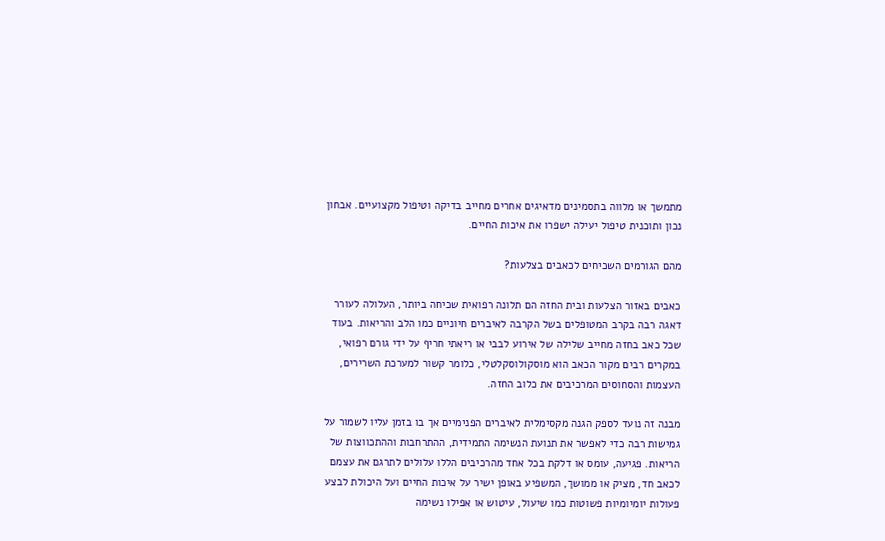מתמשך או מלווה בתסמינים מדאיגים אחרים מחייב בדיקה וטיפול מקצועיים. אבחון נכון ותוכנית טיפול יעילה ישפרו את איכות החיים.

מהם הגורמים השכיחים לכאבים בצלעות?

כאבים באזור הצלעות ובית החזה הם תלונה רפואית שכיחה ביותר, העלולה לעורר דאגה רבה בקרב המטופלים בשל הקרבה לאיברים חיוניים כמו הלב והריאות. בעוד שכל כאב בחזה מחייב שלילה של אירוע לבבי או ריאתי חריף על ידי גורם רפואי, במקרים רבים מקור הכאב הוא מוסקולוסקלטלי, כלומר קשור למערכת השרירים, העצמות והסחוסים המרכיבים את כלוב החזה.

מבנה זה נועד לספק הגנה מקסימלית לאיברים הפנימיים אך בו בזמן עליו לשמור על גמישות רבה כדי לאפשר את תנועת הנשימה התמידית, ההתרחבות וההתכווצות של הריאות. פגיעה, עומס או דלקת בכל אחד מהרכיבים הללו עלולים לתרגם את עצמם לכאב חד, מציק או ממושך, המשפיע באופן ישיר על איכות החיים ועל היכולת לבצע פעולות יומיומיות פשוטות כמו שיעול, עיטוש או אפילו נשימה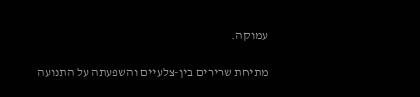עמוקה.

מתיחת שרירים בין-צלעיים והשפעתה על התנועה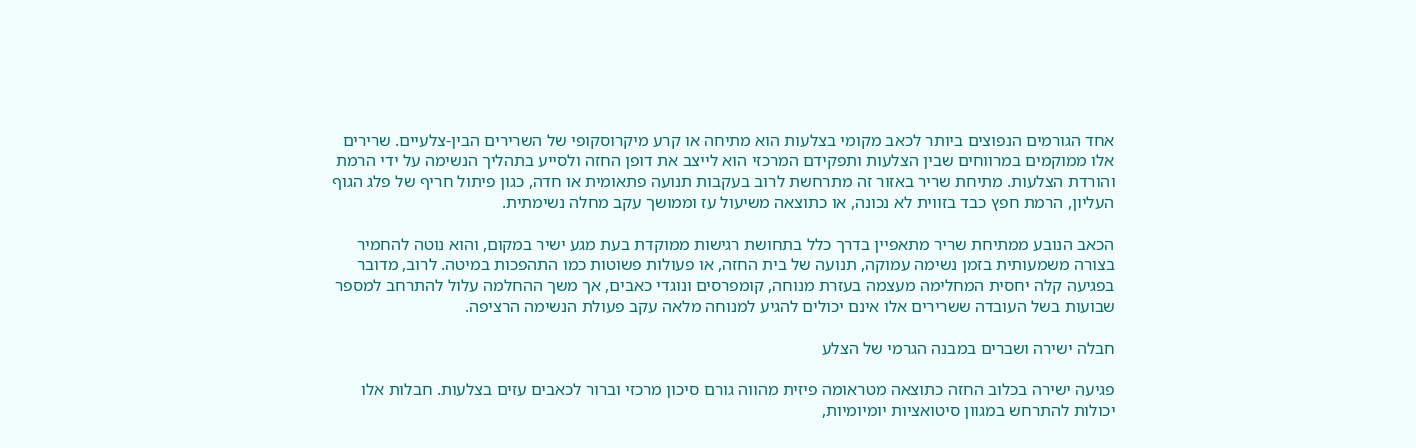אחד הגורמים הנפוצים ביותר לכאב מקומי בצלעות הוא מתיחה או קרע מיקרוסקופי של השרירים הבין-צלעיים. שרירים אלו ממוקמים במרווחים שבין הצלעות ותפקידם המרכזי הוא לייצב את דופן החזה ולסייע בתהליך הנשימה על ידי הרמת והורדת הצלעות. מתיחת שריר באזור זה מתרחשת לרוב בעקבות תנועה פתאומית או חדה, כגון פיתול חריף של פלג הגוף העליון, הרמת חפץ כבד בזווית לא נכונה, או כתוצאה משיעול עז וממושך עקב מחלה נשימתית.

הכאב הנובע ממתיחת שריר מתאפיין בדרך כלל בתחושת רגישות ממוקדת בעת מגע ישיר במקום, והוא נוטה להחמיר בצורה משמעותית בזמן נשימה עמוקה, תנועה של בית החזה, או פעולות פשוטות כמו התהפכות במיטה. לרוב, מדובר בפגיעה קלה יחסית המחלימה מעצמה בעזרת מנוחה, קומפרסים ונוגדי כאבים, אך משך ההחלמה עלול להתרחב למספר שבועות בשל העובדה ששרירים אלו אינם יכולים להגיע למנוחה מלאה עקב פעולת הנשימה הרציפה.

חבלה ישירה ושברים במבנה הגרמי של הצלע

פגיעה ישירה בכלוב החזה כתוצאה מטראומה פיזית מהווה גורם סיכון מרכזי וברור לכאבים עזים בצלעות. חבלות אלו יכולות להתרחש במגוון סיטואציות יומיומיות,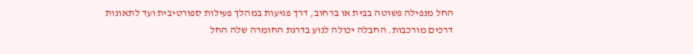החל מנפילה פשוטה בבית או ברחוב, דרך פגיעות במהלך פעילות ספורטיבית ועד לתאונות דרכים מורכבות. החבלה יכולה לנוע בדרגת החומרה שלה החל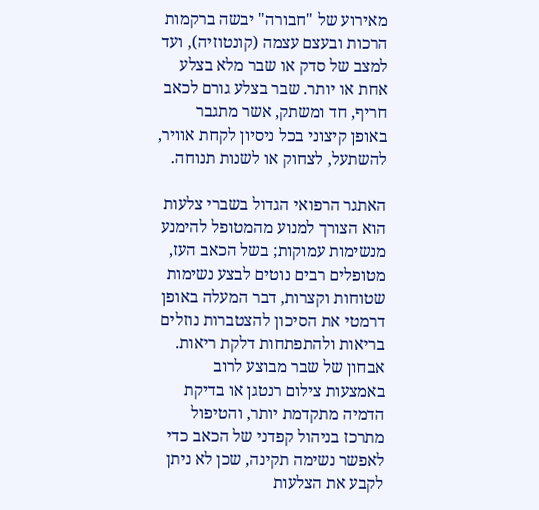מאירוע של "חבורה" יבשה ברקמות הרכות ובעצם עצמה (קונטוזיה), ועד למצב של סדק או שבר מלא בצלע אחת או יותר. שבר בצלע גורם לכאב חריף, חד ומשתק, אשר מתגבר באופן קיצוני בכל ניסיון לקחת אוויר, להשתעל, לצחוק או לשנות תנוחה.

האתגר הרפואי הגדול בשברי צלעות הוא הצורך למנוע מהמטופל להימנע מנשימות עמוקות; בשל הכאב העז, מטופלים רבים נוטים לבצע נשימות שטוחות וקצרות, דבר המעלה באופן דרמטי את הסיכון להצטברות נוזלים בריאות ולהתפתחות דלקת ריאות. אבחון של שבר מבוצע לרוב באמצעות צילום רנטגן או בדיקת הדמיה מתקדמת יותר, והטיפול מתרכז בניהול קפדני של הכאב כדי לאפשר נשימה תקינה, שכן לא ניתן לקבע את הצלעות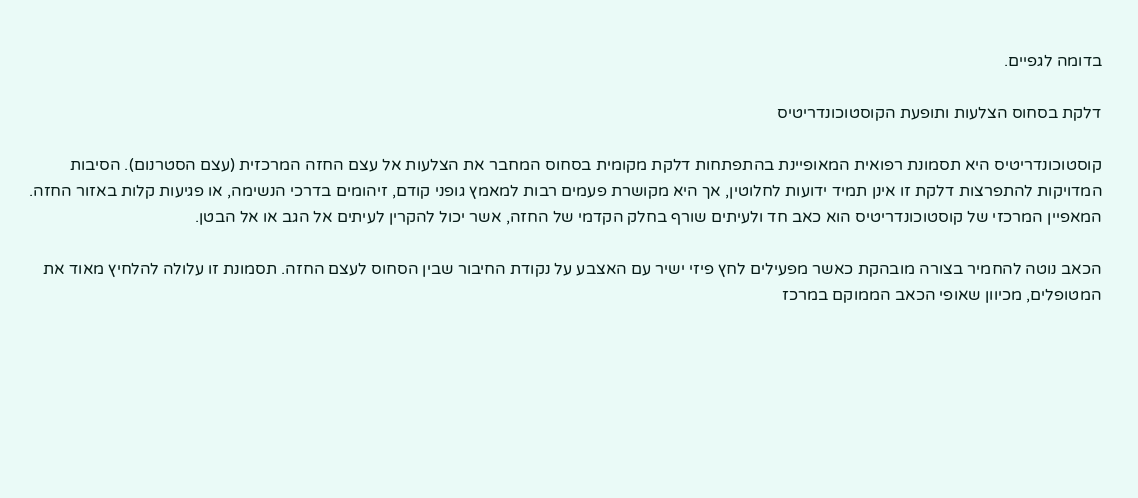בדומה לגפיים.

דלקת בסחוס הצלעות ותופעת הקוסטוכונדריטיס

קוסטוכונדריטיס היא תסמונת רפואית המאופיינת בהתפתחות דלקת מקומית בסחוס המחבר את הצלעות אל עצם החזה המרכזית (עצם הסטרנום). הסיבות המדויקות להתפרצות דלקת זו אינן תמיד ידועות לחלוטין, אך היא מקושרת פעמים רבות למאמץ גופני קודם, זיהומים בדרכי הנשימה, או פגיעות קלות באזור החזה. המאפיין המרכזי של קוסטוכונדריטיס הוא כאב חד ולעיתים שורף בחלק הקדמי של החזה, אשר יכול להקרין לעיתים אל הגב או אל הבטן.

הכאב נוטה להחמיר בצורה מובהקת כאשר מפעילים לחץ פיזי ישיר עם האצבע על נקודת החיבור שבין הסחוס לעצם החזה. תסמונת זו עלולה להלחיץ מאוד את המטופלים, מכיוון שאופי הכאב הממוקם במרכז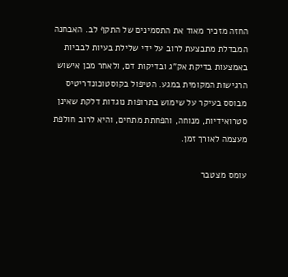החזה מזכיר מאוד את התסמינים של התקף לב. האבחנה המבדלת מתבצעת לרוב על ידי שלילת בעיות לבביות באמצעות בדיקת אק"ג ובדיקות דם, ולאחר מכן אישוש הרגישות המקומית במגע. הטיפול בקוסטוכונדריטיס מבוסס בעיקר על שימוש בתרופות נוגדות דלקת שאינן סטרואידיות, מנוחה, והפחתת מתחים, והיא לרוב חולפת מעצמה לאורך זמן.

עומס מצטבר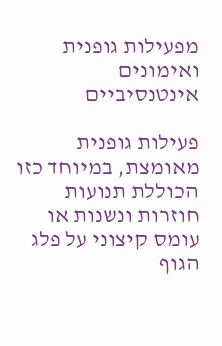מפעילות גופנית ואימונים אינטנסיביים

פעילות גופנית מאומצת, במיוחד כזו הכוללת תנועות חוזרות ונשנות או עומס קיצוני על פלג הגוף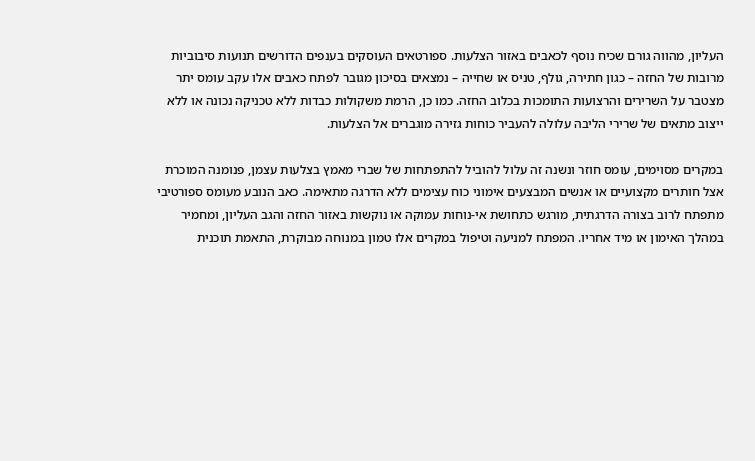העליון, מהווה גורם שכיח נוסף לכאבים באזור הצלעות. ספורטאים העוסקים בענפים הדורשים תנועות סיבוביות מרובות של החזה – כגון חתירה, גולף, טניס או שחייה – נמצאים בסיכון מגובר לפתח כאבים אלו עקב עומס יתר מצטבר על השרירים והרצועות התומכות בכלוב החזה. כמו כן, הרמת משקולות כבדות ללא טכניקה נכונה או ללא ייצוב מתאים של שרירי הליבה עלולה להעביר כוחות גזירה מוגברים אל הצלעות.

במקרים מסוימים, עומס חוזר ונשנה זה עלול להוביל להתפתחות של שברי מאמץ בצלעות עצמן, פנומנה המוכרת אצל חותרים מקצועיים או אנשים המבצעים אימוני כוח עצימים ללא הדרגה מתאימה. כאב הנובע מעומס ספורטיבי מתפתח לרוב בצורה הדרגתית, מורגש כתחושת אי-נוחות עמוקה או נוקשות באזור החזה והגב העליון, ומחמיר במהלך האימון או מיד אחריו. המפתח למניעה וטיפול במקרים אלו טמון במנוחה מבוקרת, התאמת תוכנית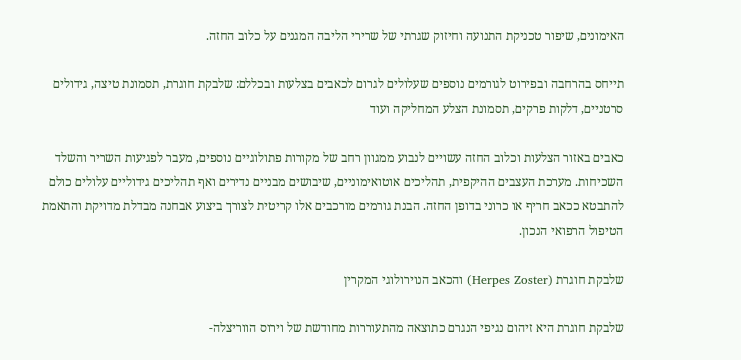האימונים, שיפור טכניקת התנועה וחיזוק שגרתי של שרירי הליבה המגנים על כלוב החזה.

תייחס בהרחבה ובפירוט לגורמים נוספים שעלולים לגרום לכאבים בצלעות ובכללם: שלבקת חוגרת, תסמונת טיצה, גידולים סרטניים, דלקות פרקים, תסמונת הצלע המחליקה ועוד

כאבים באזור הצלעות וכלוב החזה עשויים לנבוע ממגוון רחב של מקורות פתולוגיים נוספים, מעבר לפגיעות השריר והשלד השכיחות. מערכת העצבים ההיקפית, תהליכים אוטואימוניים, שיבושים מבניים נדירים ואף תהליכים גידוליים עלולים כולם להתבטא ככאב חריף או כרוני בדופן החזה. הבנת גורמים מורכבים אלו קריטית לצורך ביצוע אבחנה מבדלת מדויקת והתאמת הטיפול הרפואי הנכון.

שלבקת חוגרת (Herpes Zoster) והכאב הנוירולוגי המקרין

שלבקת חוגרת היא זיהום נגיפי הנגרם כתוצאה מהתעוררות מחודשת של וירוס הווריצלה-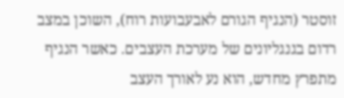זוסטר (הנגיף הגורם לאבעבועות רוח), השוכן במצב רדום בגנגליונים של מערכת העצבים. כאשר הנגיף מתפרץ מחדש, הוא נע לאורך העצב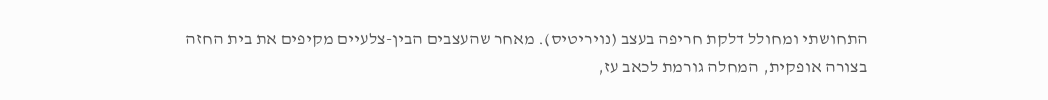התחושתי ומחולל דלקת חריפה בעצב (נויריטיס). מאחר שהעצבים הבין-צלעיים מקיפים את בית החזה בצורה אופקית, המחלה גורמת לכאב עז,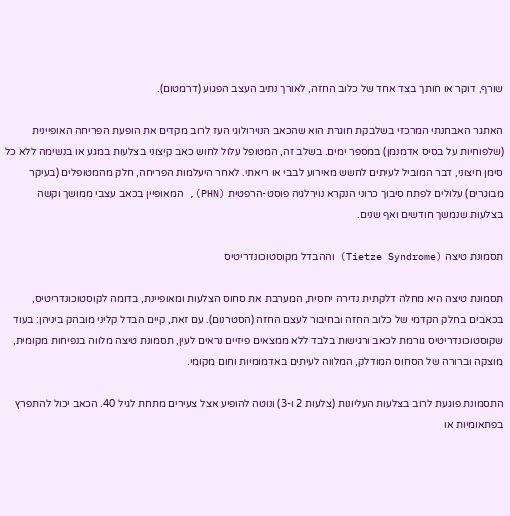שורף, דוקר או חותך בצד אחד של כלוב החזה, לאורך נתיב העצב הפגוע (דרמטום).

האתגר האבחנתי המרכזי בשלבקת חוגרת הוא שהכאב הנוירולוגי העז לרוב מקדים את הופעת הפריחה האופיינית (שלפוחיות על בסיס אדמנמן) במספר ימים. בשלב זה, המטופל עלול לחוש כאב קיצוני בצלעות במגע או בנשימה ללא כל סימן חיצוני, דבר המוביל לעיתים לחשש מאירוע לבבי או ריאתי. לאחר היעלמות הפריחה, חלק מהמטופלים (בעיקר מבוגרים) עלולים לפתח סיבוך כרוני הנקרא נוירלגיה פוסט-הרפטית (PHN), המאופיין בכאב עצבי ממושך וקשה בצלעות שנמשך חודשים ואף שנים.

תסמונת טיצה (Tietze Syndrome) וההבדל מקוסטוכונדריטיס

תסמונת טיצה היא מחלה דלקתית נדירה יחסית, המערבת את סחוס הצלעות ומאופיינת, בדומה לקוסטוכונדריטיס, בכאבים בחלק הקדמי של כלוב החזה ובחיבור לעצם החזה (הסטרנום). עם זאת, קיים הבדל קליני מובהק ביניהן: בעוד שקוסטוכונדריטיס גורמת לכאב ורגישות בלבד ללא ממצאים פיזיים נראים לעין, תסמונת טיצה מלווה בנפיחות מקומית, מוצקה וברורה של הסחוס המודלק, המלווה לעיתים באדמומיות וחום מקומי.

התסמונת פוגעת לרוב בצלעות העליונות (צלעות 2 ו-3) ונוטה להופיע אצל צעירים מתחת לגיל 40. הכאב יכול להתפרץ בפתאומיות או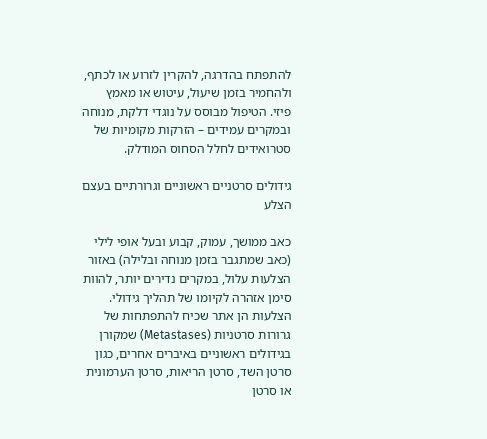להתפתח בהדרגה, להקרין לזרוע או לכתף, ולהחמיר בזמן שיעול, עיטוש או מאמץ פיזי. הטיפול מבוסס על נוגדי דלקת, מנוחה ובמקרים עמידים – הזרקות מקומיות של סטרואידים לחלל הסחוס המודלק.

גידולים סרטניים ראשוניים וגרורתיים בעצם הצלע

כאב ממושך, עמוק, קבוע ובעל אופי לילי (כאב שמתגבר בזמן מנוחה ובלילה) באזור הצלעות עלול, במקרים נדירים יותר, להוות סימן אזהרה לקיומו של תהליך גידולי. הצלעות הן אתר שכיח להתפתחות של גרורות סרטניות (Metastases) שמקורן בגידולים ראשוניים באיברים אחרים, כגון סרטן השד, סרטן הריאות, סרטן הערמונית או סרטן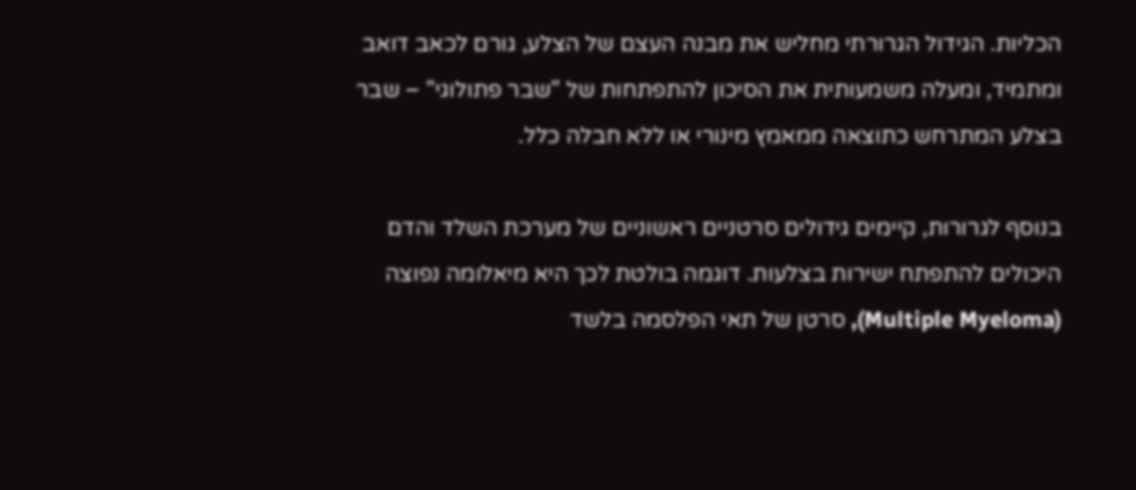הכליות. הגידול הגרורתי מחליש את מבנה העצם של הצלע, גורם לכאב דואב ומתמיד, ומעלה משמעותית את הסיכון להתפתחות של "שבר פתולוגי" – שבר בצלע המתרחש כתוצאה ממאמץ מינורי או ללא חבלה כלל.

בנוסף לגרורות, קיימים גידולים סרטניים ראשוניים של מערכת השלד והדם היכולים להתפתח ישירות בצלעות. דוגמה בולטת לכך היא מיאלומה נפוצה (Multiple Myeloma), סרטן של תאי הפלסמה בלשד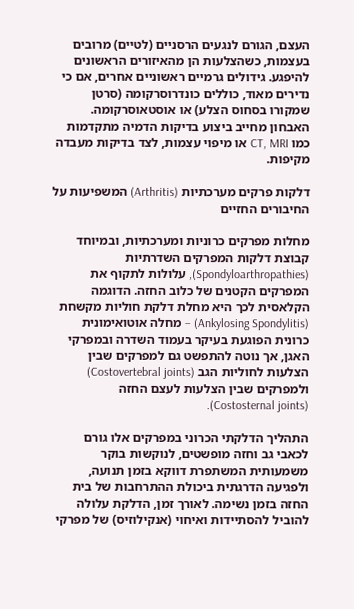העצם, הגורם לנגעים הרסניים (לטיים) מרובים בעצמות, כשהצלעות הן מהאיזורים הראשונים להיפגע. גידולים גרמיים ראשוניים אחרים, אם כי נדירים מאוד, כוללים כונדרוסרקומה (סרטן שמקורו בסחוס הצלע) או אוסטאוסרקומה. האבחון מחייב ביצוע בדיקות הדמיה מתקדמות כמו CT, MRI או מיפוי עצמות, לצד בדיקות מעבדה מקיפות.

דלקות פרקים מערכתיות (Arthritis) המשפיעות על החיבורים החזיים

מחלות מפרקים כרוניות ומערכתיות, ובמיוחד קבוצת דלקות המפרקים השדרתיות (Spondyloarthropathies), עלולות לתקוף את המפרקים הקטנים של כלוב החזה. הדוגמה הקלאסית לכך היא מחלת דלקת חוליות מקשחת (Ankylosing Spondylitis) – מחלה אוטואימונית כרונית הפוגעת בעיקר בעמוד השדרה ובמפרקי האגן, אך נוטה להתפשט גם למפרקים שבין הצלעות לחוליות הגב (Costovertebral joints) ולמפרקים שבין הצלעות לעצם החזה (Costosternal joints).

התהליך הדלקתי הכרוני במפרקים אלו גורם לכאבי גב וחזה מופשטים, לנוקשות בוקר משמעותית המשתפרת דווקא בזמן תנועה, ולפגיעה הדרגתית ביכולת ההתרחבות של בית החזה בזמן נשימה. לאורך זמן, הדלקת עלולה להוביל להסתיידות ואיחוי (אנקילוזיס) של מפרקי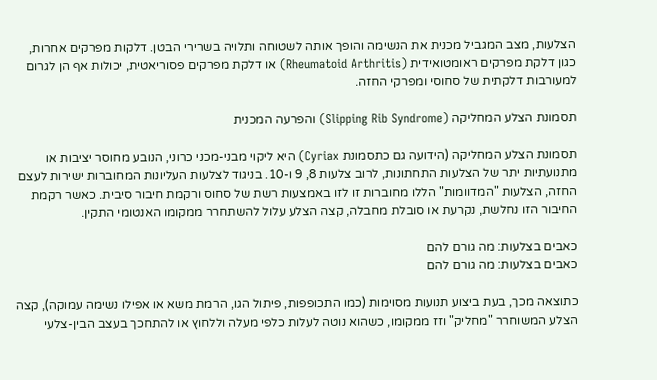הצלעות, מצב המגביל מכנית את הנשימה והופך אותה לשטוחה ותלויה בשרירי הבטן. דלקות מפרקים אחרות, כגון דלקת מפרקים ראומטואידית (Rheumatoid Arthritis) או דלקת מפרקים פסוריאטית, יכולות אף הן לגרום למעורבות דלקתית של סחוסי ומפרקי החזה.

תסמונת הצלע המחליקה (Slipping Rib Syndrome) והפרעה המכנית

תסמונת הצלע המחליקה (הידועה גם כתסמונת Cyriax) היא ליקוי מבני-מכני כרוני, הנובע מחוסר יציבות או מתנועתיות יתר של הצלעות התחתונות, לרוב צלעות 8, 9 ו-10. בניגוד לצלעות העליונות המחוברות ישירות לעצם החזה, הצלעות "המדוומות" הללו מחוברות זו לזו באמצעות רשת של סחוס ורקמת חיבור סיבית. כאשר רקמת החיבור הזו נחלשת, נקרעת או סובלת מחבלה, קצה הצלע עלול להשתחרר ממקומו האנטומי התקין.

כאבים בצלעות: מה גורם להם
כאבים בצלעות: מה גורם להם

כתוצאה מכך, בעת ביצוע תנועות מסוימות (כמו התכופפות, פיתול הגו, הרמת משא או אפילו נשימה עמוקה), קצה הצלע המשוחרר "מחליק" וזז ממקומו, כשהוא נוטה לעלות כלפי מעלה וללחוץ או להתחכך בעצב הבין-צלעי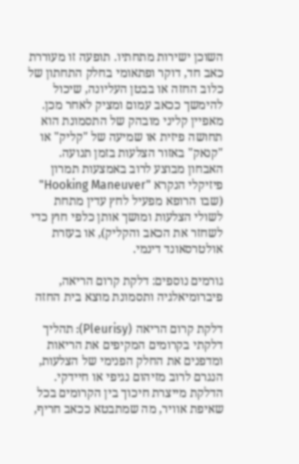השוכן ישירות מתחתיו. תופעה זו מעוררת כאב חד, דוקר ופתאומי בחלק התחתון של כלוב החזה או בבטן העליונה, שיכול להימשך ככאב עמום ומציק לאחר מכן. מאפיין קליני מובהק של התסמונת הוא תחושה פיזית או שמיעה של "קליק" או "קנאק" באזור הצלעות בזמן תנועה. האבחון מבוצע לרוב באמצעות תמרון פיזיקלי הנקרא "Hooking Maneuver" (שבו הרופא מפעיל לחץ עדין מתחת לשולי הצלעות ומושך אותן כלפי חוץ כדי לשחזר את הכאב והקליק), או בעזרת אולטרסאונד דינמי.

גורמים נוספים: דלקת קרום הריאה, פיברומיאלגיה ותסמונת מוצא בית החזה

דלקת קרום הריאה (Pleurisy): תהליך דלקתי בקרומים המקיפים את הריאות ומדפנים את החלק הפנימי של הצלעות, הנגרם לרוב מזיהום נגיפי או חיידקי. הדלקת מייצרת חיכוך בין הקרומים בכל שאיפת אוויר, מה שמתבטא ככאב חריף,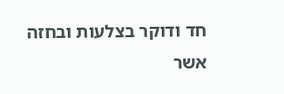חד ודוקר בצלעות ובחזה אשר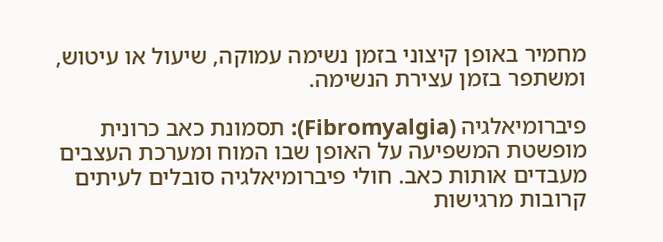מחמיר באופן קיצוני בזמן נשימה עמוקה, שיעול או עיטוש, ומשתפר בזמן עצירת הנשימה.

פיברומיאלגיה (Fibromyalgia): תסמונת כאב כרונית מופשטת המשפיעה על האופן שבו המוח ומערכת העצבים מעבדים אותות כאב. חולי פיברומיאלגיה סובלים לעיתים קרובות מרגישות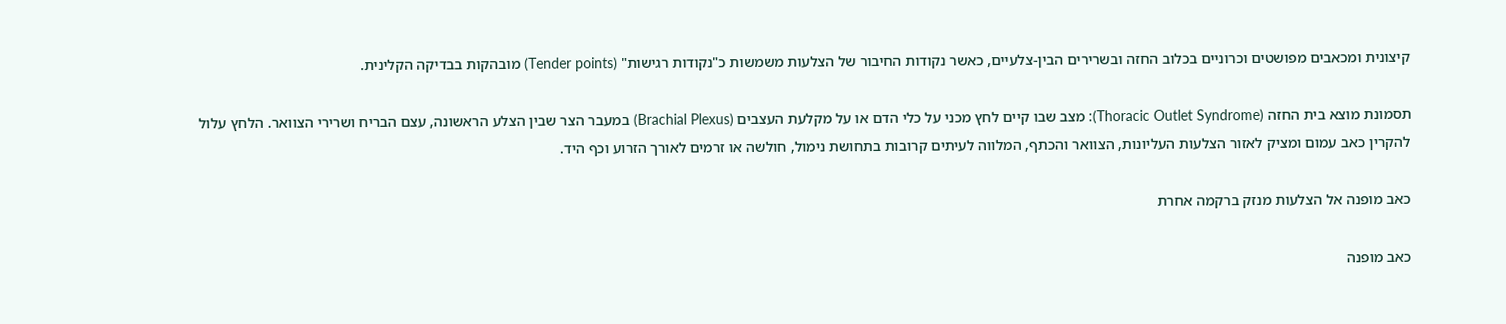קיצונית ומכאבים מפושטים וכרוניים בכלוב החזה ובשרירים הבין-צלעיים, כאשר נקודות החיבור של הצלעות משמשות כ"נקודות רגישות" (Tender points) מובהקות בבדיקה הקלינית.

תסמונת מוצא בית החזה (Thoracic Outlet Syndrome): מצב שבו קיים לחץ מכני על כלי הדם או על מקלעת העצבים (Brachial Plexus) במעבר הצר שבין הצלע הראשונה, עצם הבריח ושרירי הצוואר. הלחץ עלול להקרין כאב עמום ומציק לאזור הצלעות העליונות, הצוואר והכתף, המלווה לעיתים קרובות בתחושת נימול, חולשה או זרמים לאורך הזרוע וכף היד.

כאב מופנה אל הצלעות מנזק ברקמה אחרת

כאב מופנה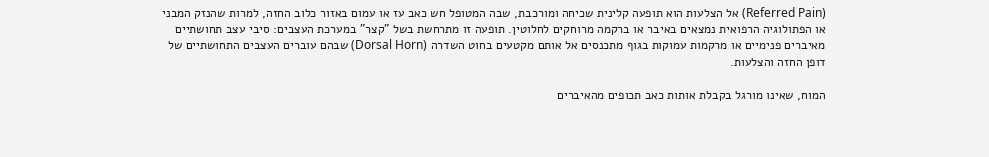(Referred Pain) אל הצלעות הוא תופעה קלינית שכיחה ומורכבת, שבה המטופל חש כאב עז או עמום באזור כלוב החזה, למרות שהנזק המבני או הפתולוגיה הרפואית נמצאים באיבר או ברקמה מרוחקים לחלוטין. תופעה זו מתרחשת בשל "קצר" במערכת העצבים: סיבי עצב תחושתיים מאיברים פנימיים או מרקמות עמוקות בגוף מתכנסים אל אותם מקטעים בחוט השדרה (Dorsal Horn) שבהם עוברים העצבים התחושתיים של דופן החזה והצלעות.

המוח, שאינו מורגל בקבלת אותות כאב תכופים מהאיברים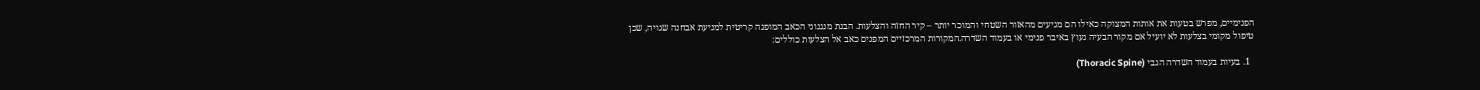הפנימיים, מפרש בטעות את אותות המצוקה כאילו הם מגיעים מהאזור השטחי והמוכר יותר – קיר החזה והצלעות. הבנת מנגנוני הכאב המופנה קריטית למניעת אבחנה שגויה, שכן טיפול מקומי בצלעות לא יועיל אם מקור הבעיה נעוץ באיבר פנימי או בעמוד השדרה.המקורות המרכזיים המפנים כאב אל הצלעות כוללים:

  1. בעיות בעמוד השדרה הגבי (Thoracic Spine)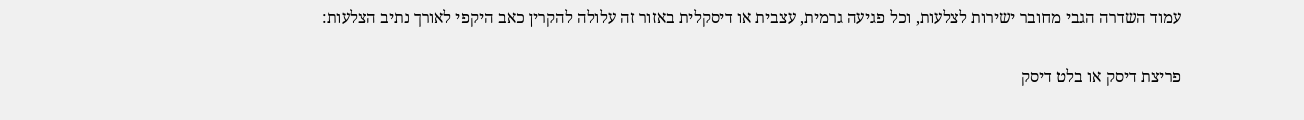עמוד השדרה הגבי מחובר ישירות לצלעות, וכל פגיעה גרמית, עצבית או דיסקלית באזור זה עלולה להקרין כאב היקפי לאורך נתיב הצלעות:

פריצת דיסק או בלט דיסק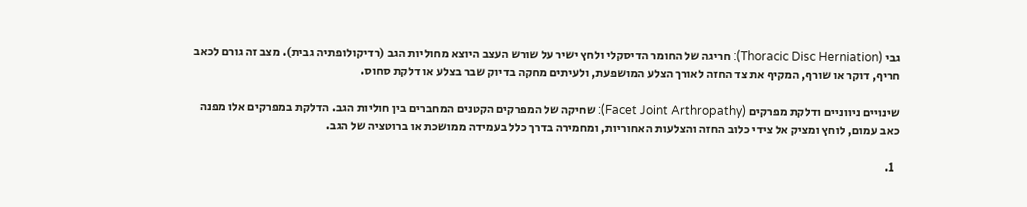גבי (Thoracic Disc Herniation): חריגה של החומר הדיסקלי ולחץ ישיר על שורש העצב היוצא מחוליות הגב (רדיקולופתיה גבית). מצב זה גורם לכאב חריף, דוקר או שורף, המקיף את צד החזה לאורך הצלע המושפעת, ולעיתים מחקה בדיוק שבר בצלע או דלקת סחוס.

שינויים ניווניים ודלקת מפרקים (Facet Joint Arthropathy): שחיקה של המפרקים הקטנים המחברים בין חוליות הגב. הדלקת במפרקים אלו מפנה כאב עמום, לוחץ ומציק אל צידי כלוב החזה והצלעות האחוריות, ומחמירה בדרך כלל בעמידה ממושכת או ברוטציה של הגב.

  1.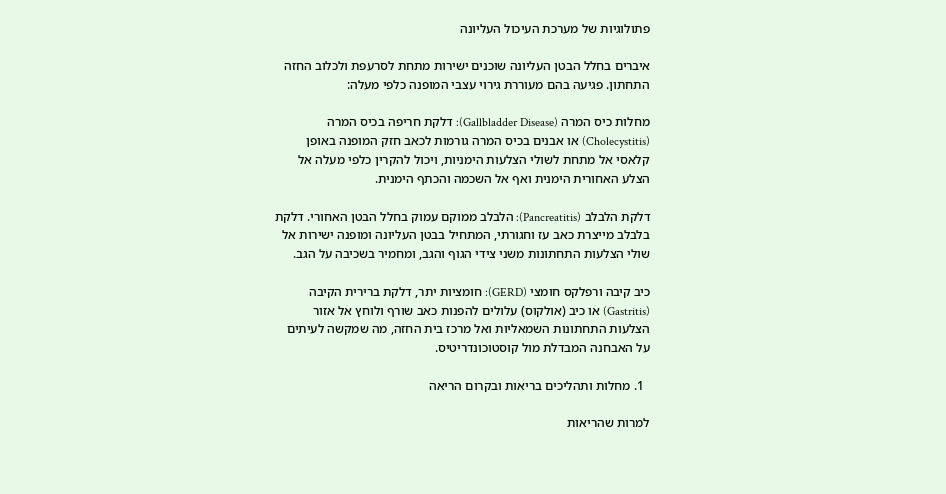פתולוגיות של מערכת העיכול העליונה

איברים בחלל הבטן העליונה שוכנים ישירות מתחת לסרעפת ולכלוב החזה התחתון. פגיעה בהם מעוררת גירוי עצבי המופנה כלפי מעלה:

מחלות כיס המרה (Gallbladder Disease): דלקת חריפה בכיס המרה (Cholecystitis) או אבנים בכיס המרה גורמות לכאב חזק המופנה באופן קלאסי אל מתחת לשולי הצלעות הימניות, ויכול להקרין כלפי מעלה אל הצלע האחורית הימנית ואף אל השכמה והכתף הימנית.

דלקת הלבלב (Pancreatitis): הלבלב ממוקם עמוק בחלל הבטן האחורי. דלקת בלבלב מייצרת כאב עז וחגורתי, המתחיל בבטן העליונה ומופנה ישירות אל שולי הצלעות התחתונות משני צידי הגוף והגב, ומחמיר בשכיבה על הגב.

כיב קיבה ורפלקס חומצי (GERD): חומציות יתר, דלקת ברירית הקיבה (Gastritis) או כיב (אולקוס) עלולים להפנות כאב שורף ולוחץ אל אזור הצלעות התחתונות השמאליות ואל מרכז בית החזה, מה שמקשה לעיתים על האבחנה המבדלת מול קוסטוכונדריטיס.

  1. מחלות ותהליכים בריאות ובקרום הריאה

למרות שהריאות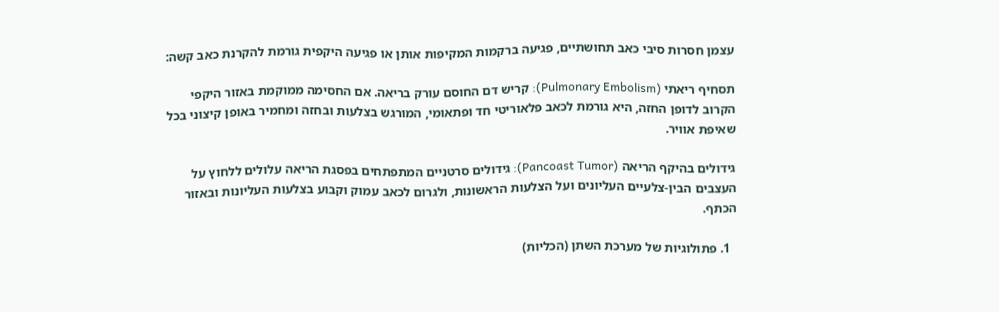עצמן חסרות סיבי כאב תחושתיים, פגיעה ברקמות המקיפות אותן או פגיעה היקפית גורמת להקרנת כאב קשה:

תסחיף ריאתי (Pulmonary Embolism): קריש דם החוסם עורק בריאה. אם החסימה ממוקמת באזור היקפי הקרוב לדופן החזה, היא גורמת לכאב פלאוריטי חד ופתאומי, המורגש בצלעות ובחזה ומחמיר באופן קיצוני בכל שאיפת אוויר.

גידולים בהיקף הריאה (Pancoast Tumor): גידולים סרטניים המתפתחים בפסגת הריאה עלולים ללחוץ על העצבים הבין-צלעיים העליונים ועל הצלעות הראשונות, ולגרום לכאב עמוק וקבוע בצלעות העליונות ובאזור הכתף.

  1. פתולוגיות של מערכת השתן (הכליות)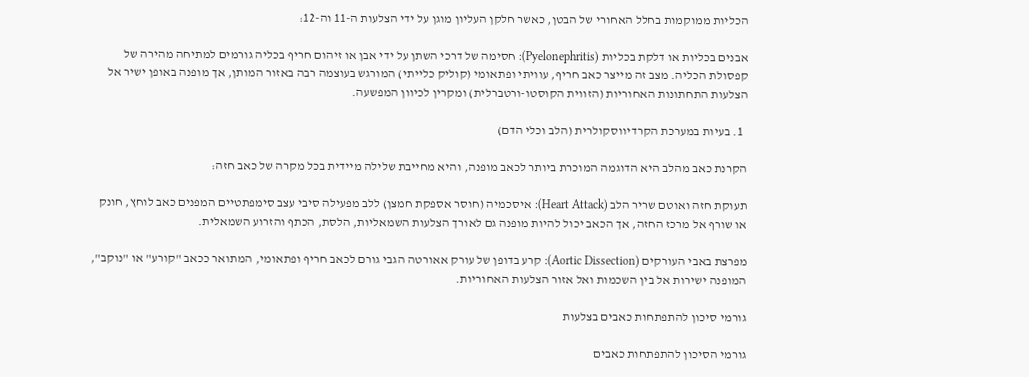הכליות ממוקמות בחלל האחורי של הבטן, כאשר חלקן העליון מוגן על ידי הצלעות ה-11 וה-12:

אבנים בכליות או דלקת בכליות (Pyelonephritis): חסימה של דרכי השתן על ידי אבן או זיהום חריף בכליה גורמים למתיחה מהירה של קפסולת הכליה. מצב זה מייצר כאב חריף, עוויתי ופתאומי (קוליק כלייתי) המורגש בעוצמה רבה באזור המותן, אך מופנה באופן ישיר אל הצלעות התחתונות האחוריות (הזווית הקוסטו-ורטברלית) ומקרין לכיוון המפשעה.

  1. בעיות במערכת הקרדיווסקולרית (הלב וכלי הדם)

הקרנת כאב מהלב היא הדוגמה המוכרת ביותר לכאב מופנה, והיא מחייבת שלילה מיידית בכל מקרה של כאב חזה:

תעוקת חזה ואוטם שריר הלב (Heart Attack): איסכמיה (חוסר אספקת חמצן) ללב מפעילה סיבי עצב סימפתטיים המפנים כאב לוחץ, חונק או שורף אל מרכז החזה, אך הכאב יכול להיות מופנה גם לאורך הצלעות השמאליות, הלסת, הכתף והזרוע השמאלית.

מפרצת באבי העורקים (Aortic Dissection): קרע בדופן של עורק אאורטה הגבי גורם לכאב חריף ופתאומי, המתואר ככאב "קורע" או "נוקב", המופנה ישירות אל בין השכמות ואל אזור הצלעות האחוריות.

גורמי סיכון להתפתחות כאבים בצלעות

גורמי הסיכון להתפתחות כאבים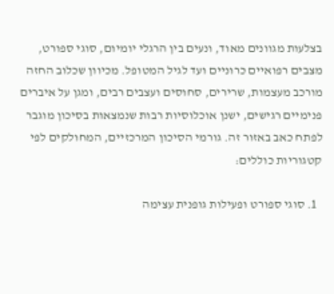בצלעות מגוונים מאוד, ונעים בין הרגלי יומיום, סוגי ספורט, מצבים רפואיים כרוניים ועד לגיל המטופל. מכיוון שכלוב החזה מורכב מעצמות, שרירים, סחוסים ועצבים רבים, ומגן על איברים פנימיים רגישים, ישנן אוכלוסיות רבות שנמצאות בסיכון מוגבר לפתח כאב באזור זה. גורמי הסיכון המרכזיים, המחולקים לפי קטגוריות כוללים:

  1. סוגי ספורט ופעילות גופנית עצימה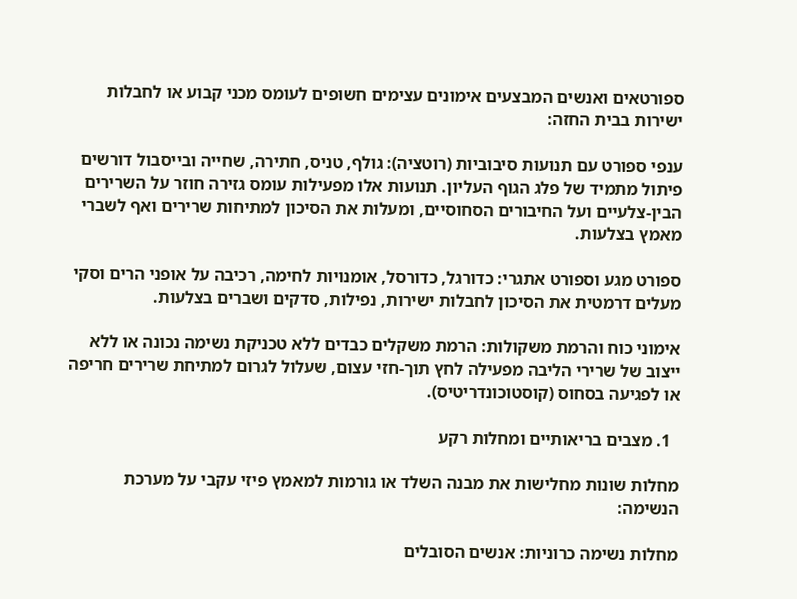ספורטאים ואנשים המבצעים אימונים עצימים חשופים לעומס מכני קבוע או לחבלות ישירות בבית החזה:

ענפי ספורט עם תנועות סיבוביות (רוטציה): גולף, טניס, חתירה, שחייה ובייסבול דורשים פיתול מתמיד של פלג הגוף העליון. תנועות אלו מפעילות עומס גזירה חוזר על השרירים הבין-צלעיים ועל החיבורים הסחוסיים, ומעלות את הסיכון למתיחות שרירים ואף לשברי מאמץ בצלעות.

ספורט מגע וספורט אתגרי: כדורגל, כדורסל, אומנויות לחימה, רכיבה על אופני הרים וסקי מעלים דרמטית את הסיכון לחבלות ישירות, נפילות, סדקים ושברים בצלעות.

אימוני כוח והרמת משקולות: הרמת משקלים כבדים ללא טכניקת נשימה נכונה או ללא ייצוב של שרירי הליבה מפעילה לחץ תוך-חזי עצום, שעלול לגרום למתיחת שרירים חריפה או לפגיעה בסחוס (קוסטוכונדריטיס).

  1. מצבים בריאותיים ומחלות רקע

מחלות שונות מחלישות את מבנה השלד או גורמות למאמץ פיזי עקבי על מערכת הנשימה:

מחלות נשימה כרוניות: אנשים הסובלים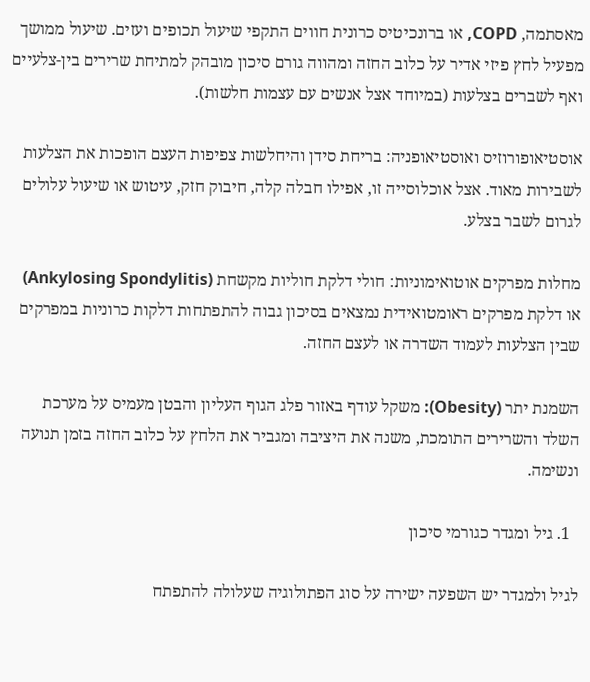מאסתמה, COPD, או ברונכיטיס כרונית חווים התקפי שיעול תכופים ועזים. שיעול ממושך מפעיל לחץ פיזי אדיר על כלוב החזה ומהווה גורם סיכון מובהק למתיחת שרירים בין-צלעיים ואף לשברים בצלעות (במיוחד אצל אנשים עם עצמות חלשות).

אוסטיאופורוזיס ואוסטיאופניה: בריחת סידן והיחלשות צפיפות העצם הופכות את הצלעות לשבירות מאוד. אצל אוכלוסייה זו, אפילו חבלה קלה, חיבוק חזק, עיטוש או שיעול עלולים לגרום לשבר בצלע.

מחלות מפרקים אוטואימוניות: חולי דלקת חוליות מקשחת (Ankylosing Spondylitis) או דלקת מפרקים ראומטואידית נמצאים בסיכון גבוה להתפתחות דלקות כרוניות במפרקים שבין הצלעות לעמוד השדרה או לעצם החזה.

השמנת יתר (Obesity): משקל עודף באזור פלג הגוף העליון והבטן מעמיס על מערכת השלד והשרירים התומכת, משנה את היציבה ומגביר את הלחץ על כלוב החזה בזמן תנועה ונשימה.

  1. גיל ומגדר כגורמי סיכון

לגיל ולמגדר יש השפעה ישירה על סוג הפתולוגיה שעלולה להתפתח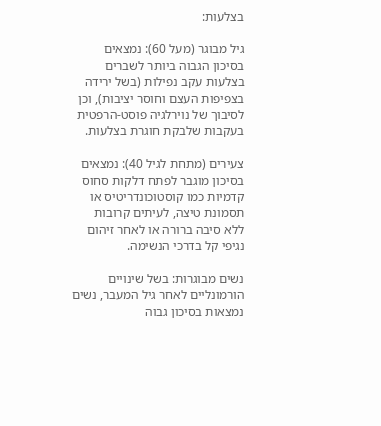בצלעות:

גיל מבוגר (מעל 60): נמצאים בסיכון הגבוה ביותר לשברים בצלעות עקב נפילות (בשל ירידה בצפיפות העצם וחוסר יציבות), וכן לסיבוך של נוירלגיה פוסט-הרפטית בעקבות שלבקת חוגרת בצלעות.

צעירים (מתחת לגיל 40): נמצאים בסיכון מוגבר לפתח דלקות סחוס קדמיות כמו קוסטוכונדריטיס או תסמונת טיצה, לעיתים קרובות ללא סיבה ברורה או לאחר זיהום נגיפי קל בדרכי הנשימה.

נשים מבוגרות: בשל שינויים הורמונליים לאחר גיל המעבר, נשים נמצאות בסיכון גבוה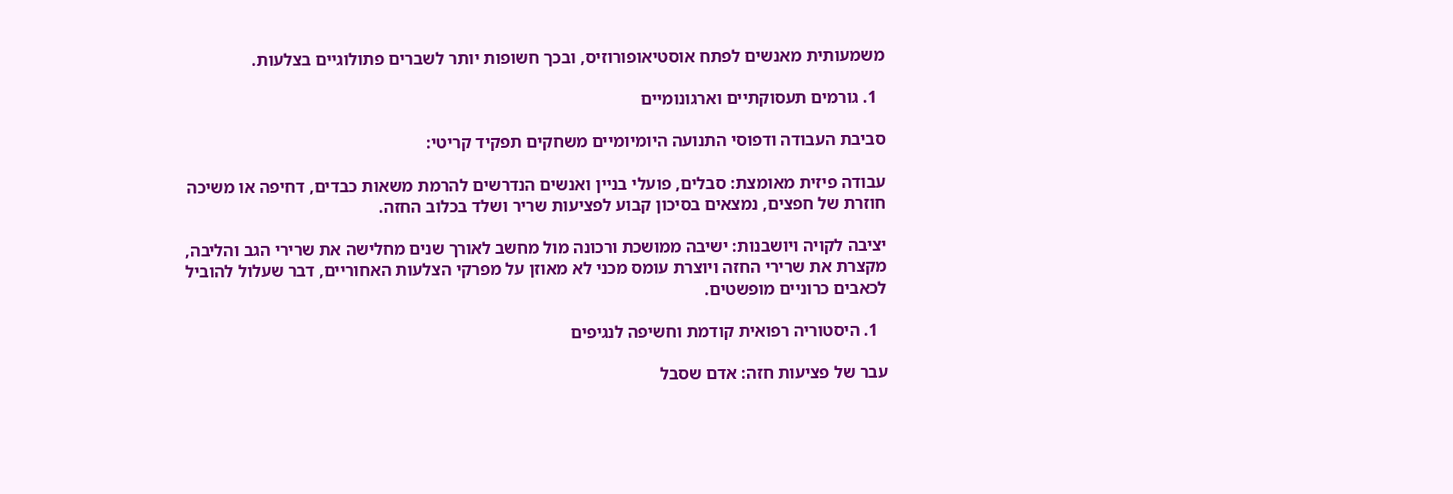משמעותית מאנשים לפתח אוסטיאופורוזיס, ובכך חשופות יותר לשברים פתולוגיים בצלעות.

  1. גורמים תעסוקתיים וארגונומיים

סביבת העבודה ודפוסי התנועה היומיומיים משחקים תפקיד קריטי:

עבודה פיזית מאומצת: סבלים, פועלי בניין ואנשים הנדרשים להרמת משאות כבדים, דחיפה או משיכה חוזרת של חפצים, נמצאים בסיכון קבוע לפציעות שריר ושלד בכלוב החזה.

יציבה לקויה ויושבנות: ישיבה ממושכת ורכונה מול מחשב לאורך שנים מחלישה את שרירי הגב והליבה, מקצרת את שרירי החזה ויוצרת עומס מכני לא מאוזן על מפרקי הצלעות האחוריים, דבר שעלול להוביל לכאבים כרוניים מופשטים.

  1. היסטוריה רפואית קודמת וחשיפה לנגיפים

עבר של פציעות חזה: אדם שסבל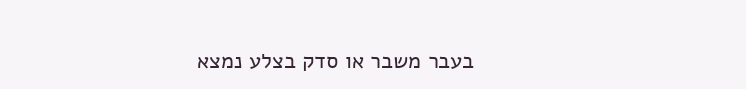בעבר משבר או סדק בצלע נמצא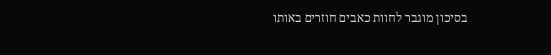בסיכון מוגבר לחוות כאבים חוזרים באותו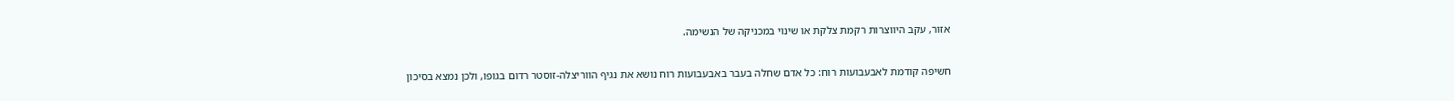אזור, עקב היווצרות רקמת צלקת או שינוי במכניקה של הנשימה.

חשיפה קודמת לאבעבועות רוח: כל אדם שחלה בעבר באבעבועות רוח נושא את נגיף הווריצלה-זוסטר רדום בגופו, ולכן נמצא בסיכון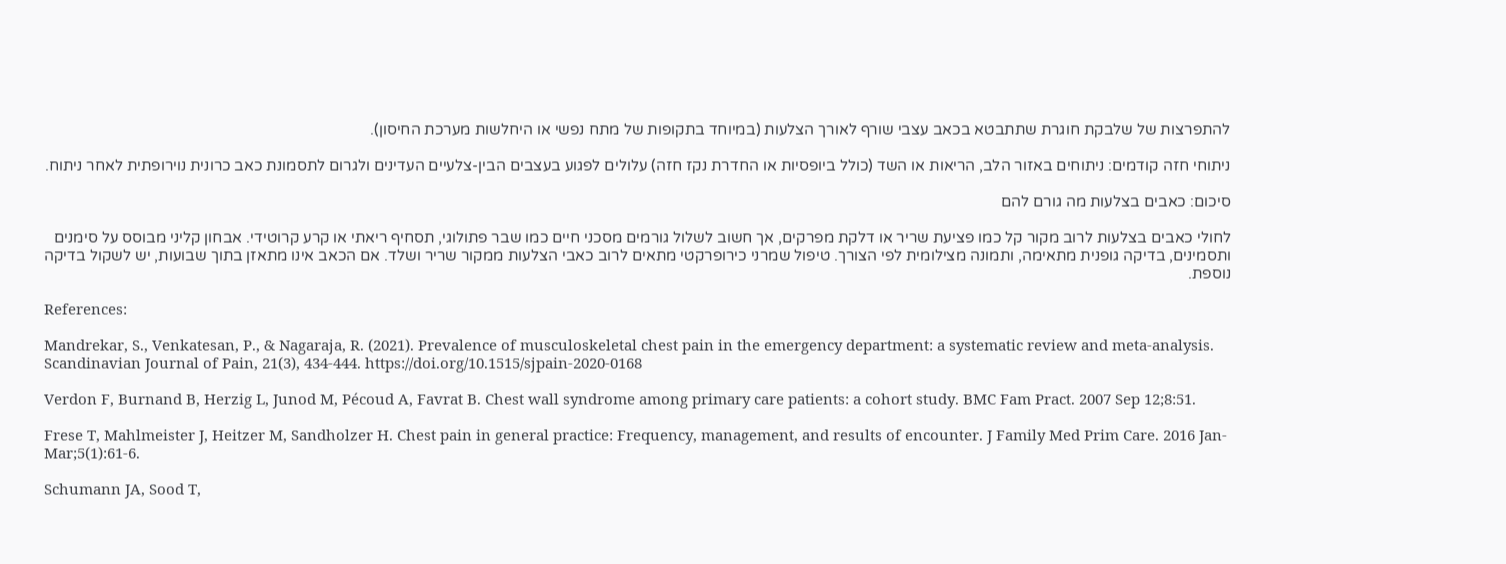להתפרצות של שלבקת חוגרת שתתבטא בכאב עצבי שורף לאורך הצלעות (במיוחד בתקופות של מתח נפשי או היחלשות מערכת החיסון).

ניתוחי חזה קודמים: ניתוחים באזור הלב, הריאות או השד (כולל ביופסיות או החדרת נקז חזה) עלולים לפגוע בעצבים הבין-צלעיים העדינים ולגרום לתסמונת כאב כרונית נוירופתית לאחר ניתוח.

סיכום: כאבים בצלעות מה גורם להם

לחולי כאבים בצלעות לרוב מקור קל כמו פציעת שריר או דלקת מפרקים, אך חשוב לשלול גורמים מסכני חיים כמו שבר פתולוגי, תסחיף ריאתי או קרע קרוטידי. אבחון קליני מבוסס על סימנים ותסמינים, בדיקה גופנית מתאימה, ותמונה מצילומית לפי הצורך. טיפול שמרני כירופרקטי מתאים לרוב כאבי הצלעות ממקור שריר ושלד. אם הכאב אינו מתאזן בתוך שבועות, יש לשקול בדיקה נוספת.

References:

Mandrekar, S., Venkatesan, P., & Nagaraja, R. (2021). Prevalence of musculoskeletal chest pain in the emergency department: a systematic review and meta-analysis. Scandinavian Journal of Pain, 21(3), 434-444. https://doi.org/10.1515/sjpain-2020-0168

Verdon F, Burnand B, Herzig L, Junod M, Pécoud A, Favrat B. Chest wall syndrome among primary care patients: a cohort study. BMC Fam Pract. 2007 Sep 12;8:51.

Frese T, Mahlmeister J, Heitzer M, Sandholzer H. Chest pain in general practice: Frequency, management, and results of encounter. J Family Med Prim Care. 2016 Jan-Mar;5(1):61-6.

Schumann JA, Sood T,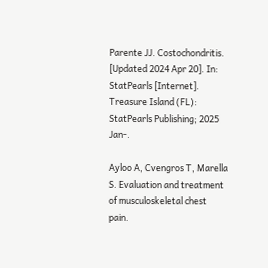Parente JJ. Costochondritis. [Updated 2024 Apr 20]. In: StatPearls [Internet]. Treasure Island (FL): StatPearls Publishing; 2025 Jan-.

Ayloo A, Cvengros T, Marella S. Evaluation and treatment of musculoskeletal chest pain.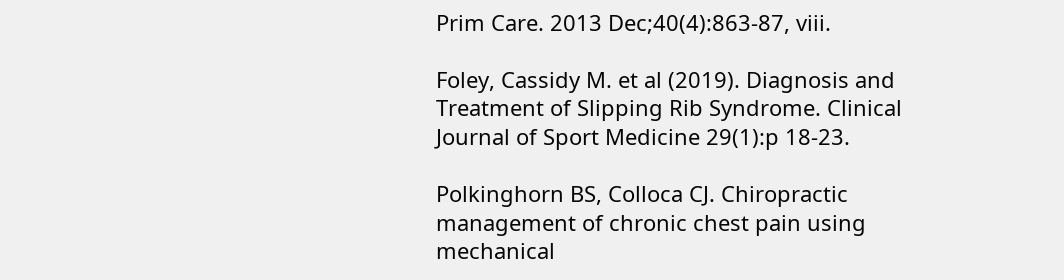Prim Care. 2013 Dec;40(4):863-87, viii.

Foley, Cassidy M. et al (2019). Diagnosis and Treatment of Slipping Rib Syndrome. Clinical Journal of Sport Medicine 29(1):p 18-23.

Polkinghorn BS, Colloca CJ. Chiropractic management of chronic chest pain using mechanical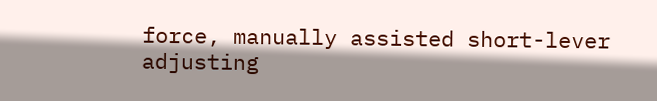force, manually assisted short-lever adjusting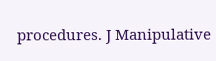procedures. J Manipulative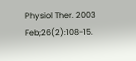Physiol Ther. 2003 Feb;26(2):108-15.